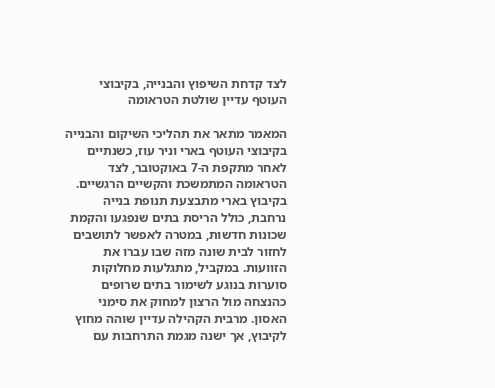לצד קדחת השיפוץ והבנייה, בקיבוצי העוטף עדיין שולטת הטראומה

המאמר מתאר את תהליכי השיקום והבנייה בקיבוצי העוטף בארי וניר עוז, כשנתיים לאחר מתקפת ה-7 באוקטובר, לצד הטראומה המתמשכת והקשיים הרגשיים. בקיבוץ בארי מתבצעת תנופת בנייה נרחבת, כולל הריסת בתים שנפגעו והקמת שכונות חדשות, במטרה לאפשר לתושבים לחזור לבית שונה מזה שבו עברו את הזוועות. במקביל, מתגלעות מחלוקות סוערות בנוגע לשימור בתים שרופים כהנצחה מול הרצון למחוק את סימני האסון. מרבית הקהילה עדיין שוהה מחוץ לקיבוץ, אך ישנה מגמת התרחבות עם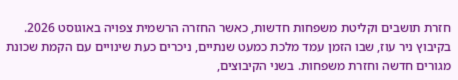חזרת תושבים וקליטת משפחות חדשות, כאשר החזרה הרשמית צפויה באוגוסט 2026. בקיבוץ ניר עוז, שבו הזמן עמד מלכת כמעט שנתיים, ניכרים כעת שינויים עם הקמת שכונת מגורים חדשה וחזרת משפחות. בשני הקיבוצים,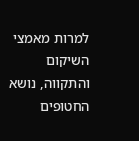למרות מאמצי השיקום והתקווה, נושא החטופים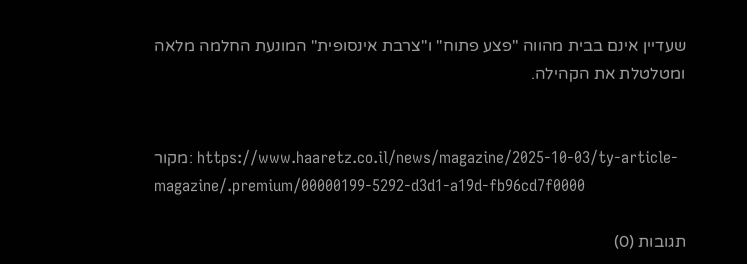שעדיין אינם בבית מהווה "פצע פתוח" ו"צרבת אינסופית" המונעת החלמה מלאה ומטלטלת את הקהילה.


מקור: https://www.haaretz.co.il/news/magazine/2025-10-03/ty-article-magazine/.premium/00000199-5292-d3d1-a19d-fb96cd7f0000

תגובות (0)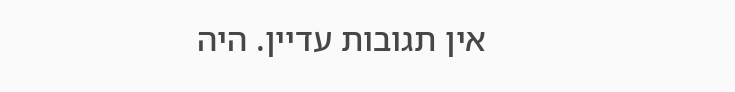אין תגובות עדיין. היה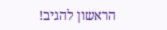הראשון להגיב!